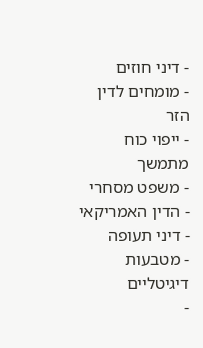- דיני חוזים
- מומחים לדין הזר
- ייפוי כוח מתמשך
- משפט מסחרי
- הדין האמריקאי
- דיני תעופה
- מטבעות דיגיטליים
-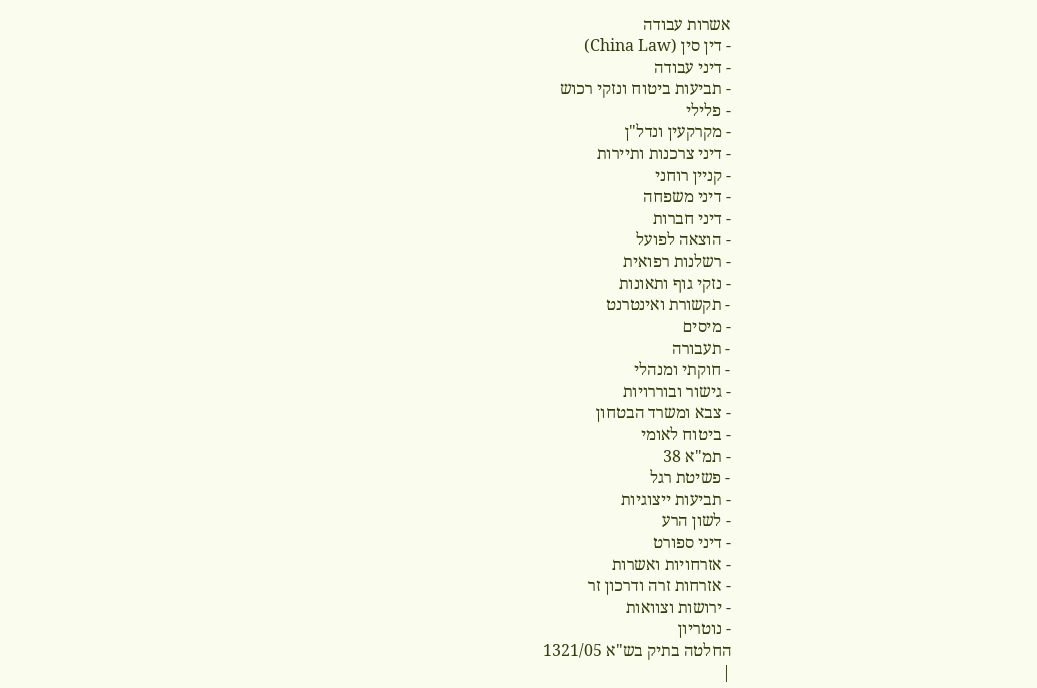אשרות עבודה
- דין סין (China Law)
- דיני עבודה
- תביעות ביטוח ונזקי רכוש
- פלילי
- מקרקעין ונדל"ן
- דיני צרכנות ותיירות
- קניין רוחני
- דיני משפחה
- דיני חברות
- הוצאה לפועל
- רשלנות רפואית
- נזקי גוף ותאונות
- תקשורת ואינטרנט
- מיסים
- תעבורה
- חוקתי ומנהלי
- גישור ובוררויות
- צבא ומשרד הבטחון
- ביטוח לאומי
- תמ"א 38
- פשיטת רגל
- תביעות ייצוגיות
- לשון הרע
- דיני ספורט
- אזרחויות ואשרות
- אזרחות זרה ודרכון זר
- ירושות וצוואות
- נוטריון
החלטה בתיק בש"א 1321/05
|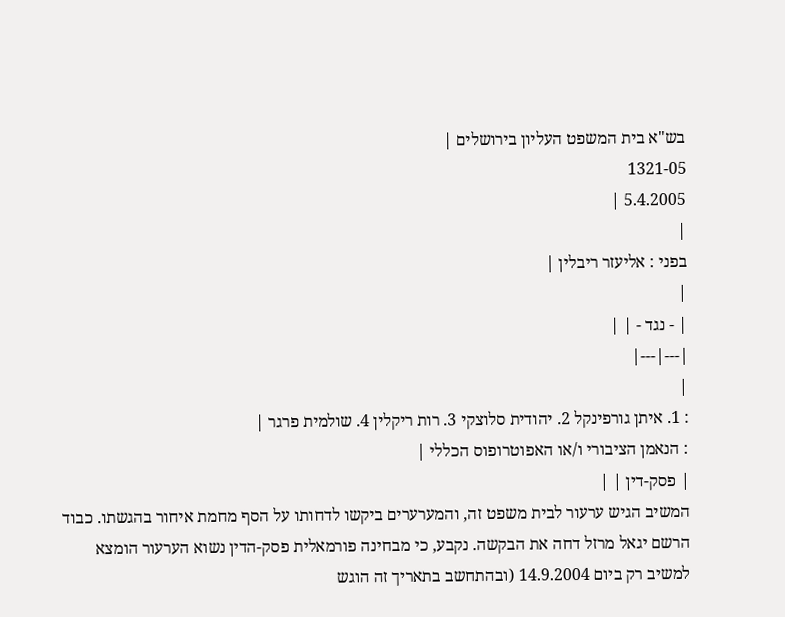בש"א בית המשפט העליון בירושלים |
1321-05
5.4.2005 |
|
בפני : אליעזר ריבלין |
|
| - נגד - | |
|---|---|
|
: 1. איתן גורפינקל 2. יהודית סלוצקי 3. רות ריקלין 4. שולמית פרגר |
: הנאמן הציבורי ו/או האפוטרופוס הכללי |
| פסק-דין | |
המשיב הגיש ערעור לבית משפט זה, והמערערים ביקשו לדחותו על הסף מחמת איחור בהגשתו. כבוד הרשם יגאל מרזל דחה את הבקשה. נקבע, כי מבחינה פורמאלית פסק-הדין נשוא הערעור הומצא למשיב רק ביום 14.9.2004 (ובהתחשב בתאריך זה הוגש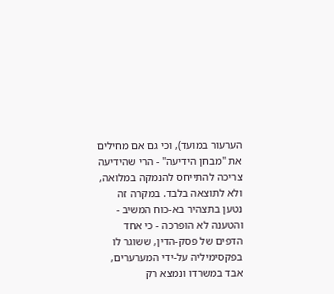הערעור במועד), וכי גם אם מחילים את "מבחן הידיעה" - הרי שהידיעה צריכה להתייחס להנמקה במלואה, ולא לתוצאה בלבד. במקרה זה נטען בתצהיר בא-כוח המשיב - והטענה לא הופרכה - כי אחד הדפים של פסק-הדין, ששוגר לו בפקסימיליה על-ידי המערערים, אבד במשרדו ונמצא רק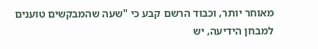מאוחר יותר, וכבוד הרשם קבע כי "שעה שהמבקשים טוענים למבחן הידיעה, יש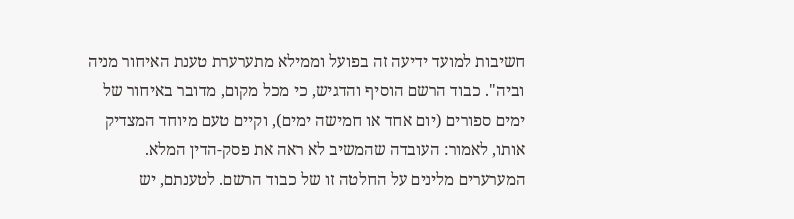חשיבות למועד ידיעה זה בפועל וממילא מתערערת טענת האיחור מניה וביה". כבוד הרשם הוסיף והדגיש, כי מכל מקום, מדובר באיחור של ימים ספורים (יום אחד או חמישה ימים), וקיים טעם מיוחד המצדיק אותו, לאמור: העובדה שהמשיב לא ראה את פסק-הדין המלא.
המערערים מלינים על החלטה זו של כבוד הרשם. לטענתם, יש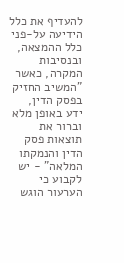להעדיף את כלל הידיעה על-פני כלל ההמצאה, ובנסיבות המקרה, כאשר "המשיב החזיק בפסק הדין, ידע באופן מלא וברור את תוצאות פסק הדין והנמקתו המלאה" - יש לקבוע כי הערעור הוגש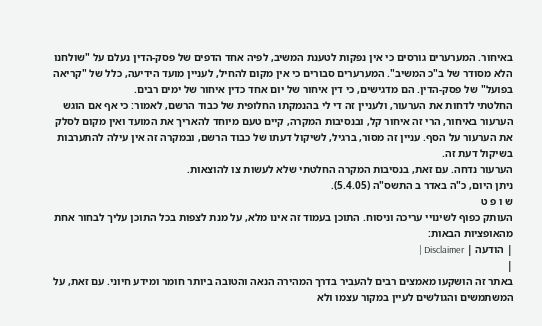באיחור. המערערים גורסים כי אין נפקות לטענת המשיב, לפיה אחד הדפים של פסק-הדין נעלם על "שולחנו הלא מסודר של ב"כ המשיב". המערערים סבורים כי אין מקום להחיל, לעניין מועד הידיעה, כלל של "קריאה בפועל" של פסק-הדין. הם מדגישים, כי דין איחור של יום אחד כדין איחור של ימים רבים.
החלטתי לדחות את הערעור, ולעניין זה די לי בהנמקתו החלופית של כבוד הרשם, לאמור: כי אף אם הוגש הערעור באיחור, הרי זה איחור קל, ובנסיבות המקרה, קיים טעם מיוחד להאריך את המועד ואין מקום לסלק את הערעור על הסף. עניין זה מסור, ברגיל, לשיקול דעתו של כבוד הרשם, ובמקרה זה אין עילה להתערבות בשיקול דעת זה.
הערעור נדחה. עם זאת, בנסיבות המקרה החלטתי שלא לעשות צו להוצאות.
ניתן היום, כ"ה באדר ב התשס"ה (5.4.05).
ש ו פ ט
העותק כפוף לשינויי עריכה וניסוח. התוכן בעמוד זה אינו מלא, על מנת לצפות בכל התוכן עליך לבחור אחת מהאופציות הבאות:
| הודעה | Disclaimer |
|
באתר זה הושקעו מאמצים רבים להעביר בדרך המהירה הנאה והטובה ביותר חומר ומידע חיוני. עם זאת, על המשתמשים והגולשים לעיין במקור עצמו ולא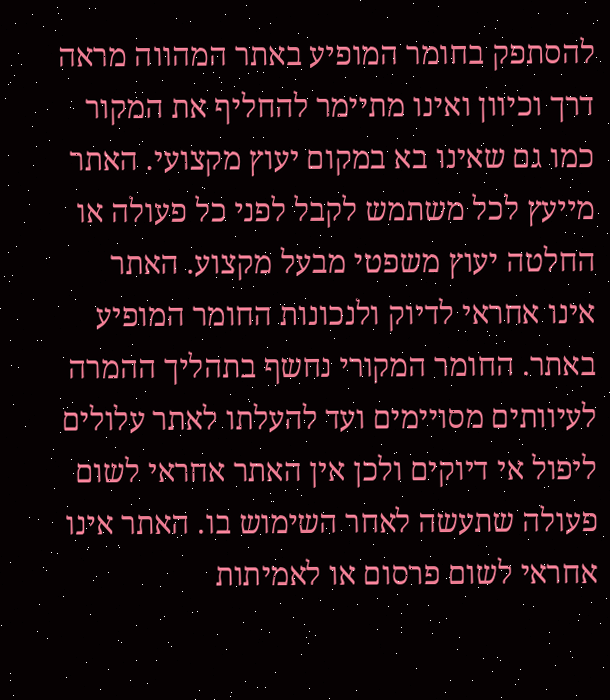להסתפק בחומר המופיע באתר המהווה מראה דרך וכיוון ואינו מתיימר להחליף את המקור כמו גם שאינו בא במקום יעוץ מקצועי. האתר מייעץ לכל משתמש לקבל לפני כל פעולה או החלטה יעוץ משפטי מבעל מקצוע. האתר אינו אחראי לדיוק ולנכונות החומר המופיע באתר. החומר המקורי נחשף בתהליך ההמרה לעיוותים מסויימים ועד להעלתו לאתר עלולים ליפול אי דיוקים ולכן אין האתר אחראי לשום פעולה שתעשה לאחר השימוש בו. האתר אינו אחראי לשום פרסום או לאמיתות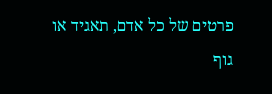פרטים של כל אדם, תאגיד או גוף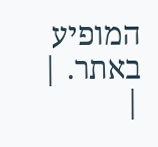המופיע באתר. |
|